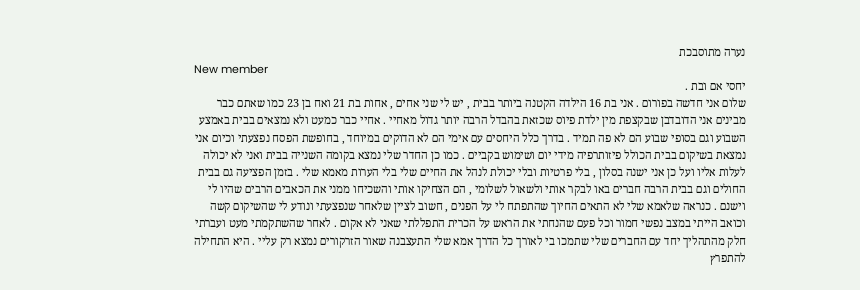נערה מתוסבכת
New member
יחסי אם ובת .
שלום אני חדשה בפורום . אני בת 16 הילדה הקטנה ביותר בבית , יש לי שני אחים , אחות בת 21 ואח בן 23 כמו שאתם כבר מבינים אני הדובדבן שבקצפת מין ילדת פיוס שכזאת בהבדל הרבה יותר גדול מאחיי . אחיי כבר כמעט ולא נמצאים בבית באמצע השבוע וגם בסופי שבוע הם לא פה תמיד . בדרך כלל היחסים עם אימי הם לא הדוקים במיוחד , בחופשת הפסח נפצעתי וכיום אני נמצאת בשיקום בבית הכולל פיזותרפיה מידי יום ושימוש בקביים . כמו כן החדר שלי נמצא בקומה השנייה בבית ואני לא יכולה לעלות אליו ועל כן אני ישנה בסלון , בלי פרטיות ובלי יכולת לנהל את החיים שלי בלי הערות מאמא שלי . בזמן הפציעה גם בבית החולים וגם בבית הרבה חברים באו לבקר אותי ולשאול לשלומי , הם הצחיקו אותי והשכיחו ממני את הכאבים הרבים שהיו לי וישנם . כנראה שלאמא שלי לא התאים החיוך שהתפתח לי על הפנים , חשוב לציין שלאחר שנפצעתי ונודע לי שהשיקום קשה וכואב הייתי במצב נפשי חמור וכל פעם שהנחתי את הראש על הכרית התפללתי שאני לא אקום . לאחר שהשתקמתי מעט ועברתי חלק מהתהליך יחד עם החברים שלי שתמכו בי לאורך כל הדרך אמא שלי התעצבנה שאור הזרקורים נמצא רק עליי . היא התחילה להתפרץ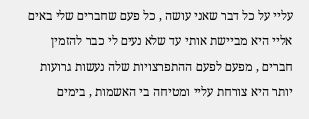עליי על כל דבר שאני עושה , כל פעם שחברים שלי באים אליי היא מביישת אותי עד שלא נעים לי כבר להזמין חברים , מפעם לפעם ההתפרצויות שלה נעשות גרועות יותר היא צורחת עליי ומטיחה בי האשמות , בימים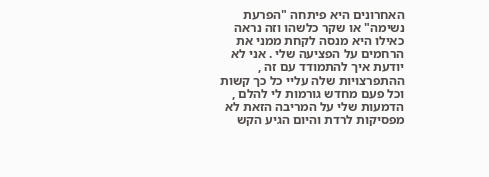האחרונים היא פיתחה "הפרעת נשימה" או שקר כלשהו וזה נראה כאילו היא מנסה לקחת ממני את הרחמים על הפציעה שלי . אני לא יודעת איך להתמודד עם זה , ההתפרצויות שלה עליי כל כך קשות וכל פעם מחדש גורמות לי להלם , הדמעות שלי על המריבה הזאת לא מפסיקות לרדת והיום הגיע הקש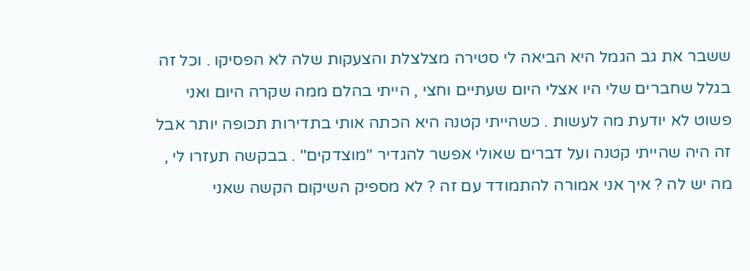ששבר את גב הגמל היא הביאה לי סטירה מצלצלת והצעקות שלה לא הפסיקו . וכל זה בגלל שחברים שלי היו אצלי היום שעתיים וחצי , הייתי בהלם ממה שקרה היום ואני פשוט לא יודעת מה לעשות . כשהייתי קטנה היא הכתה אותי בתדירות תכופה יותר אבל זה היה שהייתי קטנה ועל דברים שאולי אפשר להגדיר "מוצדקים" . בבקשה תעזרו לי , מה יש לה ? איך אני אמורה להתמודד עם זה ? לא מספיק השיקום הקשה שאני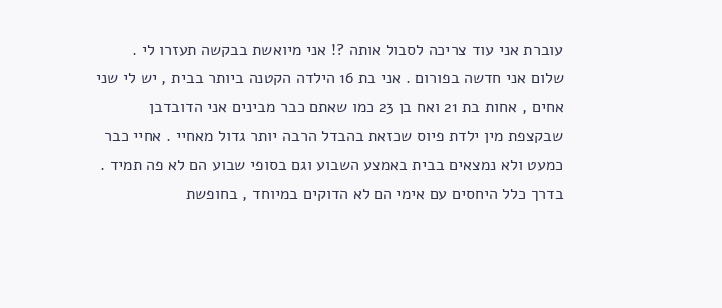עוברת אני עוד צריכה לסבול אותה ?! אני מיואשת בבקשה תעזרו לי .
שלום אני חדשה בפורום . אני בת 16 הילדה הקטנה ביותר בבית , יש לי שני אחים , אחות בת 21 ואח בן 23 כמו שאתם כבר מבינים אני הדובדבן שבקצפת מין ילדת פיוס שכזאת בהבדל הרבה יותר גדול מאחיי . אחיי כבר כמעט ולא נמצאים בבית באמצע השבוע וגם בסופי שבוע הם לא פה תמיד . בדרך כלל היחסים עם אימי הם לא הדוקים במיוחד , בחופשת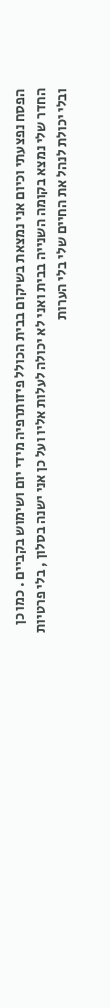הפסח נפצעתי וכיום אני נמצאת בשיקום בבית הכולל פיזותרפיה מידי יום ושימוש בקביים . כמו כן החדר שלי נמצא בקומה השנייה בבית ואני לא יכולה לעלות אליו ועל כן אני ישנה בסלון , בלי פרטיות ובלי יכולת לנהל את החיים שלי בלי הערות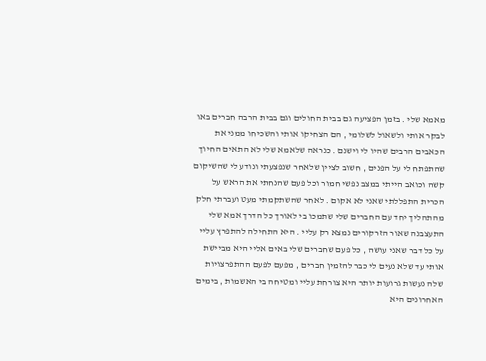מאמא שלי . בזמן הפציעה גם בבית החולים וגם בבית הרבה חברים באו לבקר אותי ולשאול לשלומי , הם הצחיקו אותי והשכיחו ממני את הכאבים הרבים שהיו לי וישנם . כנראה שלאמא שלי לא התאים החיוך שהתפתח לי על הפנים , חשוב לציין שלאחר שנפצעתי ונודע לי שהשיקום קשה וכואב הייתי במצב נפשי חמור וכל פעם שהנחתי את הראש על הכרית התפללתי שאני לא אקום . לאחר שהשתקמתי מעט ועברתי חלק מהתהליך יחד עם החברים שלי שתמכו בי לאורך כל הדרך אמא שלי התעצבנה שאור הזרקורים נמצא רק עליי . היא התחילה להתפרץ עליי על כל דבר שאני עושה , כל פעם שחברים שלי באים אליי היא מביישת אותי עד שלא נעים לי כבר להזמין חברים , מפעם לפעם ההתפרצויות שלה נעשות גרועות יותר היא צורחת עליי ומטיחה בי האשמות , בימים האחרונים היא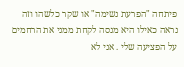פיתחה "הפרעת נשימה" או שקר כלשהו וזה נראה כאילו היא מנסה לקחת ממני את הרחמים על הפציעה שלי . אני לא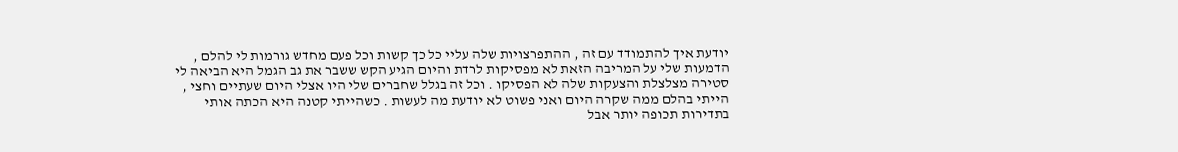יודעת איך להתמודד עם זה , ההתפרצויות שלה עליי כל כך קשות וכל פעם מחדש גורמות לי להלם , הדמעות שלי על המריבה הזאת לא מפסיקות לרדת והיום הגיע הקש ששבר את גב הגמל היא הביאה לי סטירה מצלצלת והצעקות שלה לא הפסיקו . וכל זה בגלל שחברים שלי היו אצלי היום שעתיים וחצי , הייתי בהלם ממה שקרה היום ואני פשוט לא יודעת מה לעשות . כשהייתי קטנה היא הכתה אותי בתדירות תכופה יותר אבל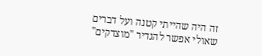זה היה שהייתי קטנה ועל דברים שאולי אפשר להגדיר "מוצדקים"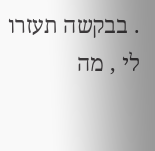. בבקשה תעזרו לי , מה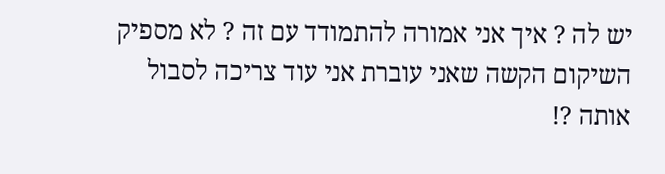יש לה ? איך אני אמורה להתמודד עם זה ? לא מספיק השיקום הקשה שאני עוברת אני עוד צריכה לסבול אותה ?!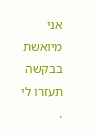אני מיואשת בבקשה תעזרו לי .